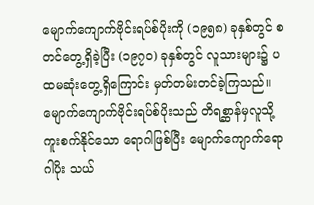မျောက်ကျောက်ဗိုင်းရပ်စ်ပိုးကို (၁၉၅၈) ခုနှစ်တွင် စတင်တွေ့ရှိခဲ့ပြီး (၁၉၇၀) ခုနှစ်တွင် လူသားများ၌ ပထမဆုံးတွေ့ရှိကြောင်း မှတ်တမ်းတင်ခဲ့ကြသည်။ မျောက်ကျောက်ဗိုင်းရပ်စ်ပိုးသည် တိရစ္ဆာန်မှလူသို့ ကူးစက်နိုင်သော ရောဂါဖြစ်ပြီး မျောက်ကျောက်ရောဂါပိုး သယ်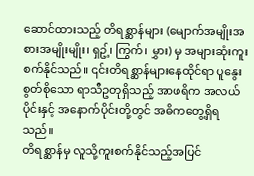ဆောင်ထားသည့် တိရစ္ဆာန်များ (မျောက်အမျိုးအစားအမျိုးမျိုး၊ ရှဥ့်၊ ကြွက်၊ မွှား) မှ အများဆုံးကူးစက်နိုင်သည်။ ၎င်းတိရစ္ဆာန်များနေထိုင်ရာ ပူနွေးစွတ်စိုသော ရာသီဥတုရှိသည့် အာဖရိက အလယ်ပိုင်းနှင့် အနောက်ပိုင်းတို့တွင် အဓိကတွေ့ရှိရသည်။
တိရစ္ဆာန်မှ လူသို့ကူးစက်နိုင်သည့်အပြင်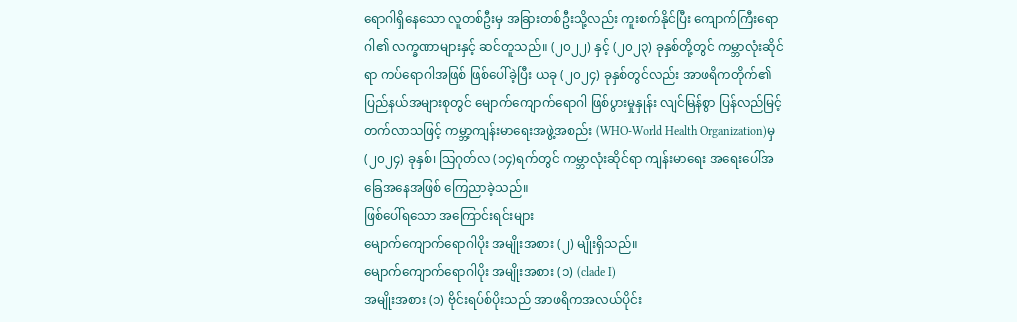ရောဂါရှိနေသော လူတစ်ဦးမှ အခြားတစ်ဦးသို့လည်း ကူးစက်နိုင်ပြီး ကျောက်ကြီးရောဂါ၏ လက္ခဏာများနှင့် ဆင်တူသည်။ (၂၀၂၂) နှင့် (၂၀၂၃) ခုနှစ်တို့တွင် ကမ္ဘာလုံးဆိုင်ရာ ကပ်ရောဂါအဖြစ် ဖြစ်ပေါ်ခဲ့ပြီး ယခု (၂၀၂၄) ခုနှစ်တွင်လည်း အာဖရိကတိုက်၏ ပြည်နယ်အများစုတွင် မျောက်ကျောက်ရောဂါ ဖြစ်ပွားမှုနှုန်း လျင်မြန်စွာ ပြန်လည်မြင့်တက်လာသဖြင့် ကမ္ဘာ့ကျန်းမာရေးအဖွဲ့အစည်း (WHO-World Health Organization)မှ (၂၀၂၄) ခုနှစ်၊ သြဂုတ်လ (၁၄)ရက်တွင် ကမ္ဘာလုံးဆိုင်ရာ ကျန်းမာရေး အရေးပေါ်အခြေအနေအဖြစ် ကြေညာခဲ့သည်။
ဖြစ်ပေါ်ရသော အကြောင်းရင်းများ
မျောက်ကျောက်ရောဂါပိုး အမျိုးအစား (၂) မျိုးရှိသည်။
မျောက်ကျောက်ရောဂါပိုး အမျိုးအစား (၁) (clade I)
အမျိုးအစား (၁) ဗိုင်းရပ်စ်ပိုးသည် အာဖရိကအလယ်ပိုင်း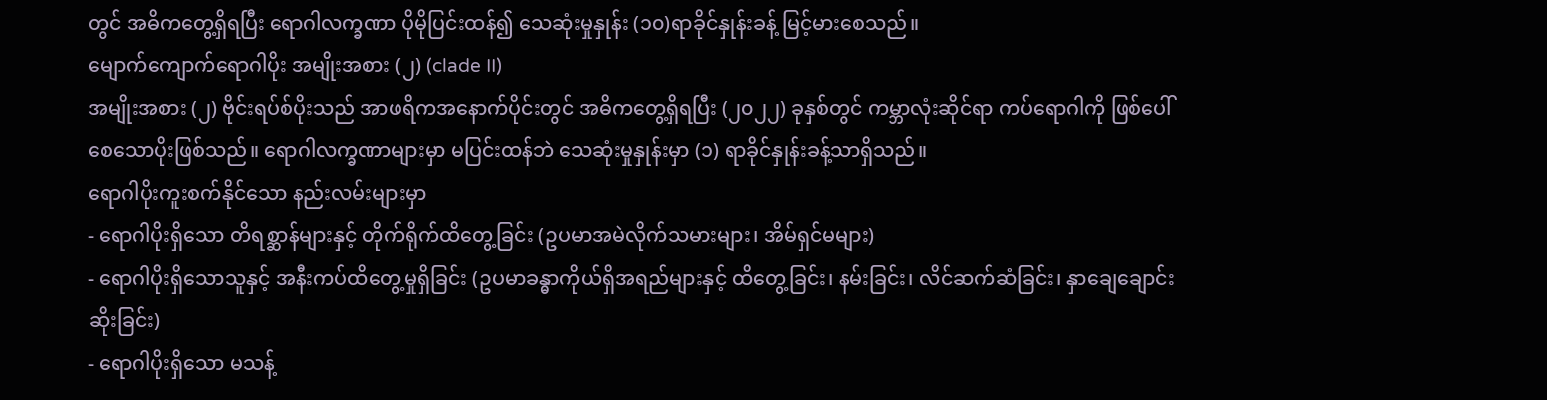တွင် အဓိကတွေ့ရှိရပြီး ရောဂါလက္ခဏာ ပိုမိုပြင်းထန်၍ သေဆုံးမှုနှုန်း (၁၀)ရာခိုင်နှုန်းခန့် မြင့်မားစေသည်။
မျောက်ကျောက်ရောဂါပိုး အမျိုးအစား (၂) (clade II)
အမျိုးအစား (၂) ဗိုင်းရပ်စ်ပိုးသည် အာဖရိကအနောက်ပိုင်းတွင် အဓိကတွေ့ရှိရပြီး (၂၀၂၂) ခုနှစ်တွင် ကမ္ဘာလုံးဆိုင်ရာ ကပ်ရောဂါကို ဖြစ်ပေါ်စေသောပိုးဖြစ်သည်။ ရောဂါလက္ခဏာများမှာ မပြင်းထန်ဘဲ သေဆုံးမှုနှုန်းမှာ (၁) ရာခိုင်နှုန်းခန့်သာရှိသည်။
ရောဂါပိုးကူးစက်နိုင်သော နည်းလမ်းများမှာ
- ရောဂါပိုးရှိသော တိရစ္ဆာန်များနှင့် တိုက်ရိုက်ထိတွေ့ခြင်း (ဥပမာအမဲလိုက်သမားများ၊ အိမ်ရှင်မများ)
- ရောဂါပိုးရှိသောသူနှင့် အနီးကပ်ထိတွေ့မှုရှိခြင်း (ဥပမာခန္ဓာကိုယ်ရှိအရည်များနှင့် ထိတွေ့ခြင်း၊ နမ်းခြင်း၊ လိင်ဆက်ဆံခြင်း၊ နှာချေချောင်းဆိုးခြင်း)
- ရောဂါပိုးရှိသော မသန့်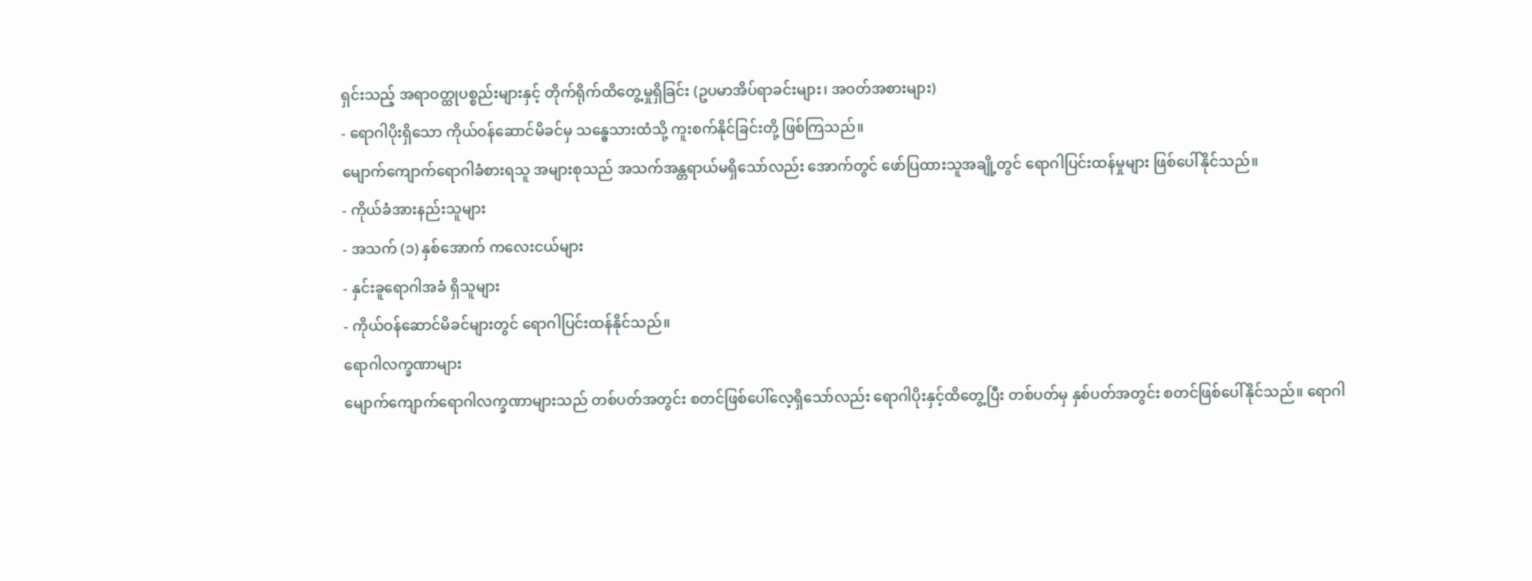ရှင်းသည့် အရာဝတ္ထုပစ္စည်းများနှင့် တိုက်ရိုက်ထိတွေ့မှုရှိခြင်း (ဥပမာအိပ်ရာခင်းများ၊ အဝတ်အစားများ)
- ရောဂါပိုးရှိသော ကိုယ်ဝန်ဆောင်မိခင်မှ သန္ဓေသားထံသို့ ကူးစက်နိုင်ခြင်းတို့ ဖြစ်ကြသည်။
မျောက်ကျောက်ရောဂါခံစားရသူ အများစုသည် အသက်အန္တရာယ်မရှိသော်လည်း အောက်တွင် ဖော်ပြထားသူအချို့တွင် ရောဂါပြင်းထန်မှုများ ဖြစ်ပေါ်နိုင်သည်။
- ကိုယ်ခံအားနည်းသူများ
- အသက် (၁) နှစ်အောက် ကလေးငယ်များ
- နှင်းခူရောဂါအခံ ရှိသူများ
- ကိုယ်ဝန်ဆောင်မိခင်များတွင် ရောဂါပြင်းထန်နိုင်သည်။
ရောဂါလက္ခဏာများ
မျောက်ကျောက်ရောဂါလက္ခဏာများသည် တစ်ပတ်အတွင်း စတင်ဖြစ်ပေါ်လေ့ရှိသော်လည်း ရောဂါပိုးနှင့်ထိတွေ့ပြီး တစ်ပတ်မှ နှစ်ပတ်အတွင်း စတင်ဖြစ်ပေါ်နိုင်သည်။ ရောဂါ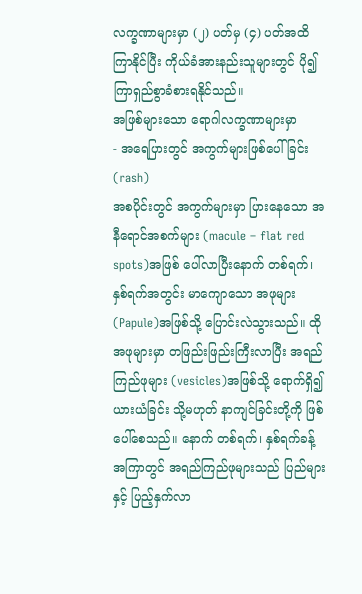လက္ခဏာများမှာ (၂) ပတ်မှ (၄) ပတ်အထိ ကြာနိုင်ပြီး ကိုယ်ခံအားနည်းသူများတွင် ပို၍ကြာရှည်စွာခံစားရနိုင်သည်။
အဖြစ်များသော ရောဂါလက္ခဏာများမှာ
- အရေပြားတွင် အကွက်များဖြစ်ပေါ်ခြင်း (rash)
အစပိုင်းတွင် အကွက်များမှာ ပြားနေသော အနီရောင်အစက်များ (macule – flat red spots)အဖြစ် ပေါ်လာပြီးနောက် တစ်ရက်၊ နှစ်ရက်အတွင်း မာကျောသော အဖုများ (Papule)အဖြစ်သို့ ပြောင်းလဲသွားသည်။ ထိုအဖုများမှာ တဖြည်းဖြည်းကြီးလာပြီး အရည်ကြည်ဖုများ (vesicles)အဖြစ်သို့ ရောက်ရှိ၍ ယားယံခြင်း သို့မဟုတ် နာကျင်ခြင်းတို့ကို ဖြစ်ပေါ်စေသည်။ နောက် တစ်ရက်၊ နှစ်ရက်ခန့် အကြာတွင် အရည်ကြည်ဖုများသည် ပြည်များနှင့် ပြည့်နှက်လာ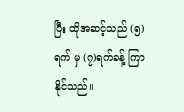ပြီး ထိုအဆင့်သည် (၅)ရက် မှ (၇)ရက်ခန့် ကြာနိုင်သည်။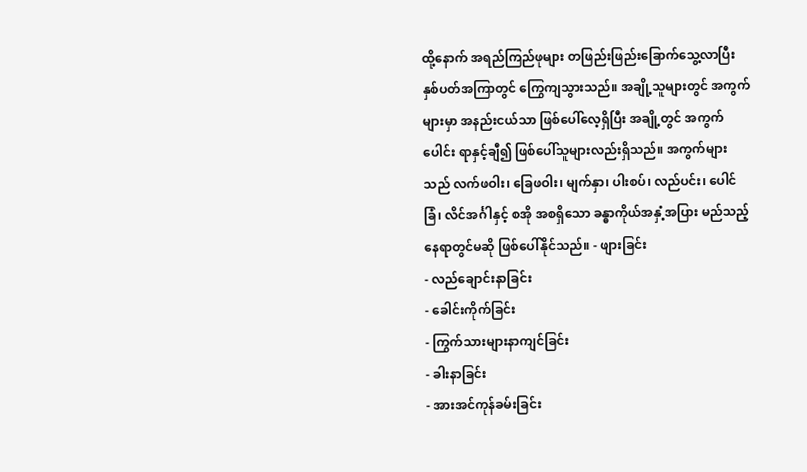ထို့နောက် အရည်ကြည်ဖုများ တဖြည်းဖြည်းခြောက်သွေ့လာပြီး နှစ်ပတ်အကြာတွင် ကြွေကျသွားသည်။ အချို့သူများတွင် အကွက်များမှာ အနည်းငယ်သာ ဖြစ်ပေါ်လေ့ရှိပြီး အချို့တွင် အကွက်ပေါင်း ရာနှင့်ချီ၍ ဖြစ်ပေါ်သူများလည်းရှိသည်။ အကွက်များသည် လက်ဖဝါး၊ ခြေဖဝါး၊ မျက်နှာ၊ ပါးစပ်၊ လည်ပင်း၊ ပေါင်ခြံ၊ လိင်အင်္ဂါနှင့် စအို အစရှိသော ခန္ဓာကိုယ်အနှံ့အပြား မည်သည့်နေရာတွင်မဆို ဖြစ်ပေါ်နိုင်သည်။ - ဖျားခြင်း
- လည်ချောင်းနာခြင်း
- ခေါင်းကိုက်ခြင်း
- ကြွက်သားများနာကျင်ခြင်း
- ခါးနာခြင်း
- အားအင်ကုန်ခမ်းခြင်း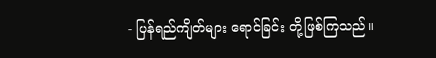- ပြန်ရည်ကျိတ်များ ရောင်ခြင်း တို့ဖြစ်ကြသည်။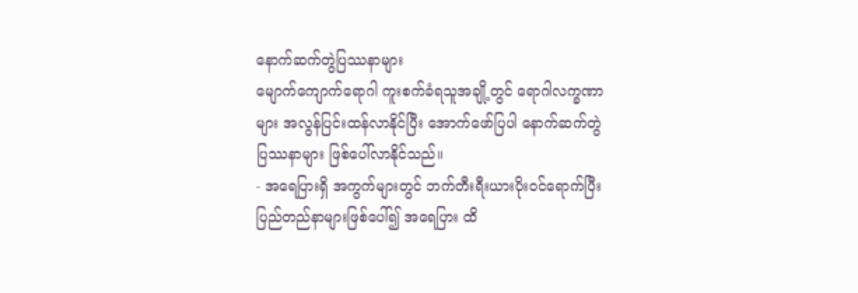နောက်ဆက်တွဲပြဿနာများ
မျောက်ကျောက်ရောဂါ ကူးစက်ခံရသူအချို့တွင် ရောဂါလက္ခဏာများ အလွန်ပြင်းထန်လာနိုင်ပြီး အောက်ဖော်ပြပါ နောက်ဆက်တွဲပြဿနာများ ဖြစ်ပေါ်လာနိုင်သည်။
- အရေပြားရှိ အကွက်များတွင် ဘက်တီးရီးယားပိုးဝင်ရောက်ပြီး ပြည်တည်နာများဖြစ်ပေါ်၍ အရေပြား ထိ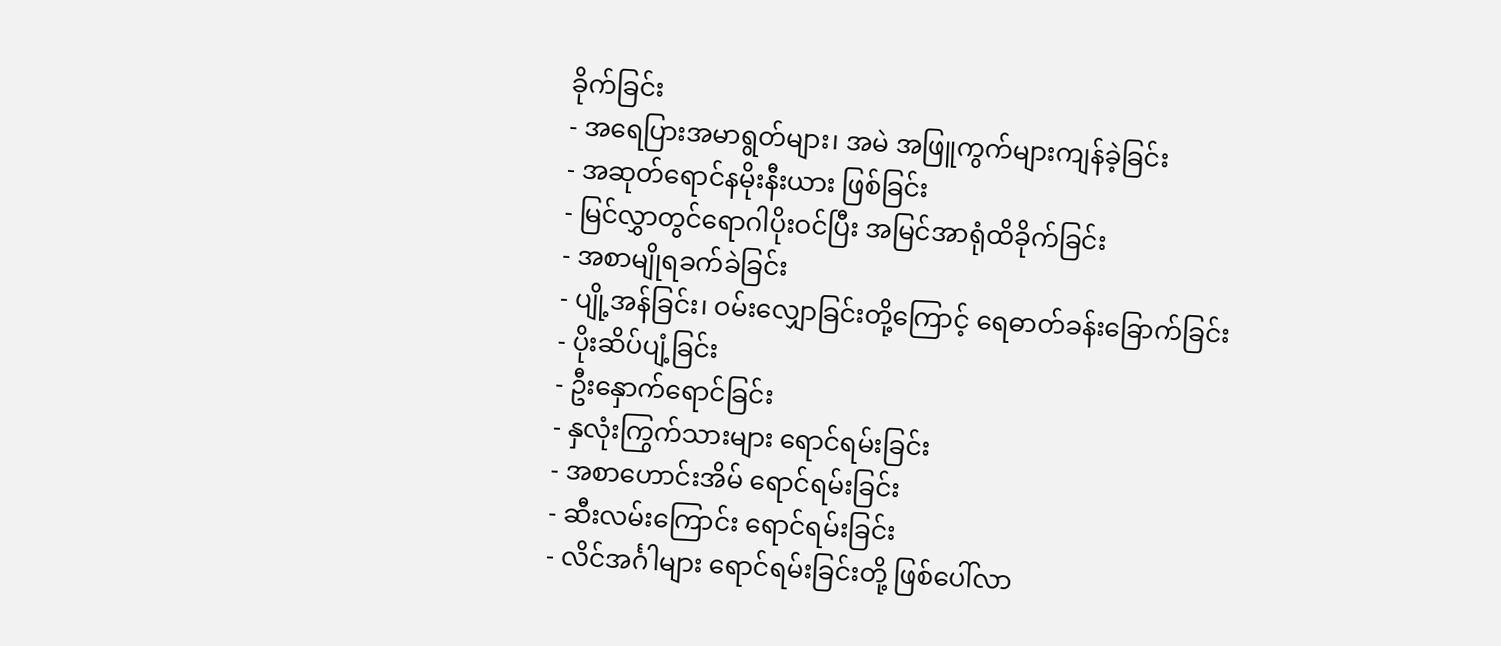ခိုက်ခြင်း
- အရေပြားအမာရွတ်များ၊ အမဲ အဖြူကွက်များကျန်ခဲ့ခြင်း
- အဆုတ်ရောင်နမိုးနီးယား ဖြစ်ခြင်း
- မြင်လွှာတွင်ရောဂါပိုးဝင်ပြီး အမြင်အာရုံထိခိုက်ခြင်း
- အစာမျိုရခက်ခဲခြင်း
- ပျို့အန်ခြင်း၊ ဝမ်းလျှောခြင်းတို့ကြောင့် ရေဓာတ်ခန်းခြောက်ခြင်း
- ပိုးဆိပ်ပျံ့ခြင်း
- ဦးနှောက်ရောင်ခြင်း
- နှလုံးကြွက်သားများ ရောင်ရမ်းခြင်း
- အစာဟောင်းအိမ် ရောင်ရမ်းခြင်း
- ဆီးလမ်းကြောင်း ရောင်ရမ်းခြင်း
- လိင်အင်္ဂါများ ရောင်ရမ်းခြင်းတို့ ဖြစ်ပေါ်လာ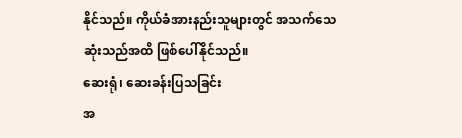နိုင်သည်။ ကိုယ်ခံအားနည်းသူများတွင် အသက်သေဆုံးသည်အထိ ဖြစ်ပေါ်နိုင်သည်။
ဆေးရုံ၊ ဆေးခန်းပြသခြင်း
အ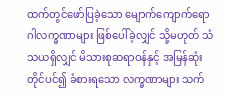ထက်တွင်ဖော်ပြခဲ့သော မျောက်ကျောက်ရောဂါလက္ခဏာများ ဖြစ်ပေါ်ခဲ့လျှင် သို့မဟုတ် သံသယရှိလျှင် မိသားစုဆရာဝန်နှင့် အမြန်ဆုံးတိုင်ပင်၍ ခံစားရသော လက္ခဏာများ သက်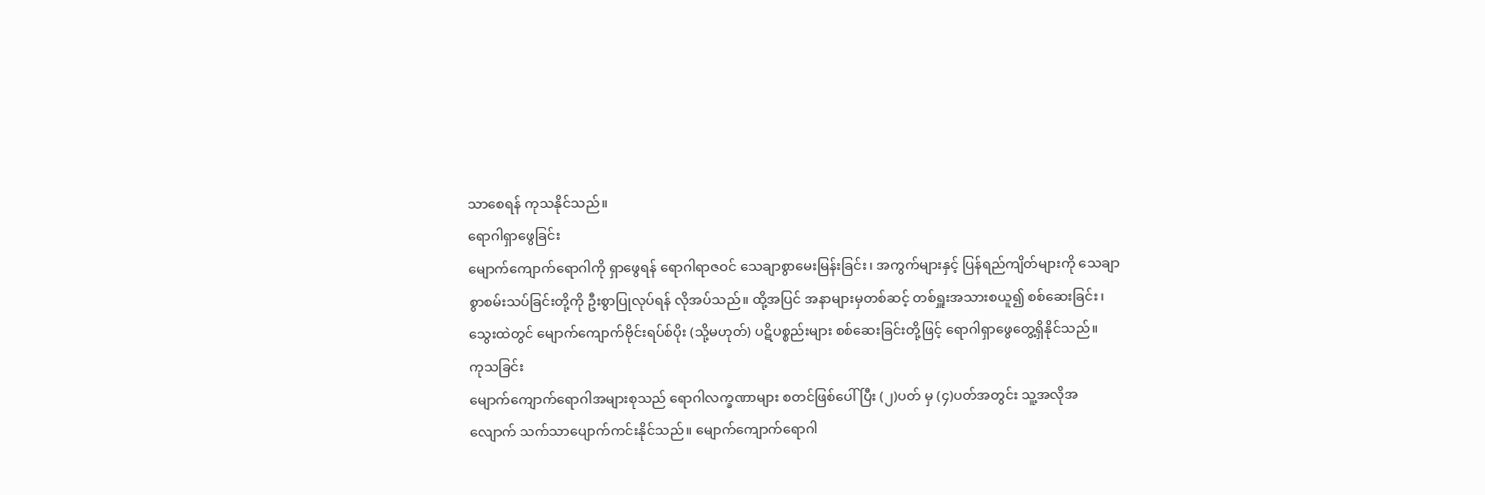သာစေရန် ကုသနိုင်သည်။
ရောဂါရှာဖွေခြင်း
မျောက်ကျောက်ရောဂါကို ရှာဖွေရန် ရောဂါရာဇဝင် သေချာစွာမေးမြန်းခြင်း၊ အကွက်များနှင့် ပြန်ရည်ကျိတ်များကို သေချာစွာစမ်းသပ်ခြင်းတို့ကို ဦးစွာပြုလုပ်ရန် လိုအပ်သည်။ ထို့အပြင် အနာများမှတစ်ဆင့် တစ်ရှူးအသားစယူ၍ စစ်ဆေးခြင်း၊ သွေးထဲတွင် မျောက်ကျောက်ဗိုင်းရပ်စ်ပိုး (သို့မဟုတ်) ပဋိပစ္စည်းများ စစ်ဆေးခြင်းတို့ဖြင့် ရောဂါရှာဖွေတွေ့ရှိနိုင်သည်။
ကုသခြင်း
မျောက်ကျောက်ရောဂါအများစုသည် ရောဂါလက္ခဏာများ စတင်ဖြစ်ပေါ် ပြီး (၂)ပတ် မှ (၄)ပတ်အတွင်း သူ့အလိုအလျောက် သက်သာပျောက်ကင်းနိုင်သည်။ မျောက်ကျောက်ရောဂါ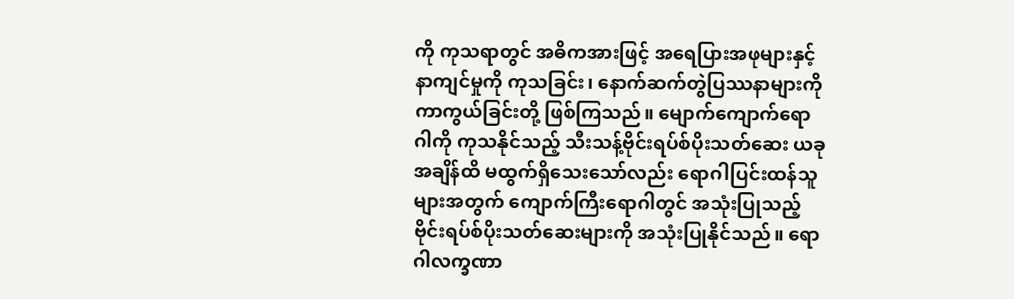ကို ကုသရာတွင် အဓိကအားဖြင့် အရေပြားအဖုများနှင့် နာကျင်မှုကို ကုသခြင်း၊ နောက်ဆက်တွဲပြဿနာများကို ကာကွယ်ခြင်းတို့ ဖြစ်ကြသည်။ မျောက်ကျောက်ရောဂါကို ကုသနိုင်သည့် သီးသန့်ဗိုင်းရပ်စ်ပိုးသတ်ဆေး ယခုအချိန်ထိ မထွက်ရှိသေးသော်လည်း ရောဂါပြင်းထန်သူများအတွက် ကျောက်ကြီးရောဂါတွင် အသုံးပြုသည့် ဗိုင်းရပ်စ်ပိုးသတ်ဆေးများကို အသုံးပြုနိုင်သည်။ ရောဂါလက္ခဏာ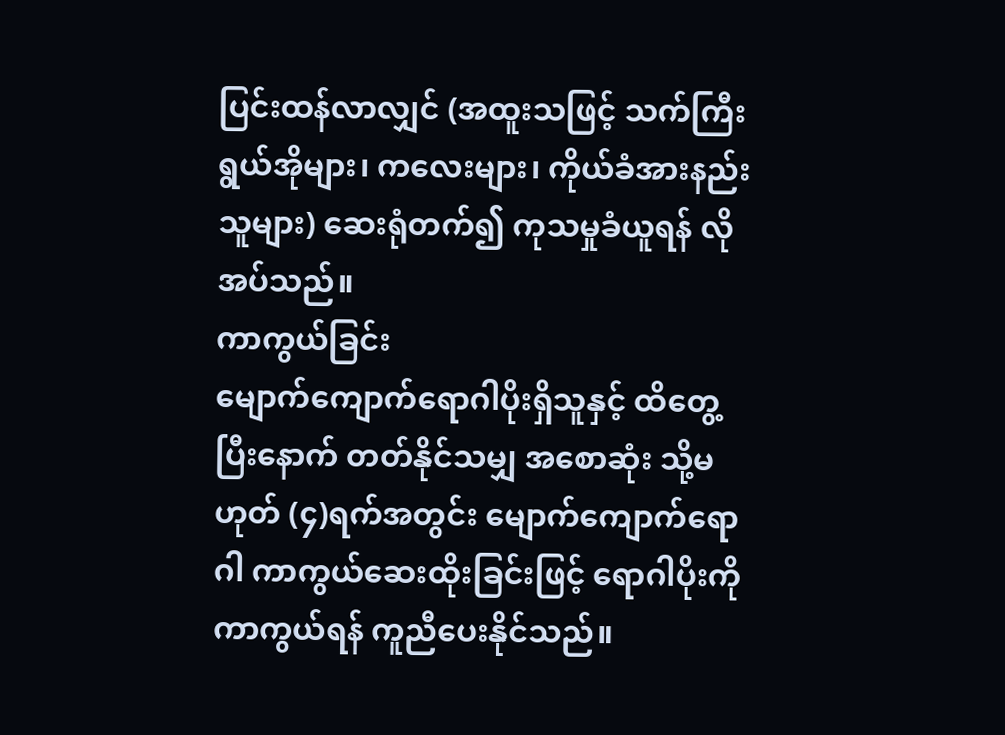ပြင်းထန်လာလျှင် (အထူးသဖြင့် သက်ကြီးရွယ်အိုများ၊ ကလေးများ၊ ကိုယ်ခံအားနည်းသူများ) ဆေးရုံတက်၍ ကုသမှုခံယူရန် လိုအပ်သည်။
ကာကွယ်ခြင်း
မျောက်ကျောက်ရောဂါပိုးရှိသူနှင့် ထိတွေ့ပြီးနောက် တတ်နိုင်သမျှ အစောဆုံး သို့မဟုတ် (၄)ရက်အတွင်း မျောက်ကျောက်ရောဂါ ကာကွယ်ဆေးထိုးခြင်းဖြင့် ရောဂါပိုးကို ကာကွယ်ရန် ကူညီပေးနိုင်သည်။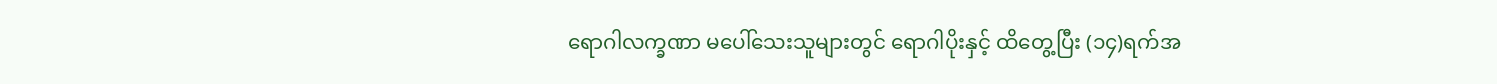ရောဂါလက္ခဏာ မပေါ်သေးသူများတွင် ရောဂါပိုးနှင့် ထိတွေ့ပြီး (၁၄)ရက်အ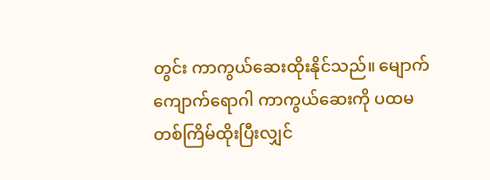တွင်း ကာကွယ်ဆေးထိုးနိုင်သည်။ မျောက်ကျောက်ရောဂါ ကာကွယ်ဆေးကို ပထမတစ်ကြိမ်ထိုးပြီးလျှင်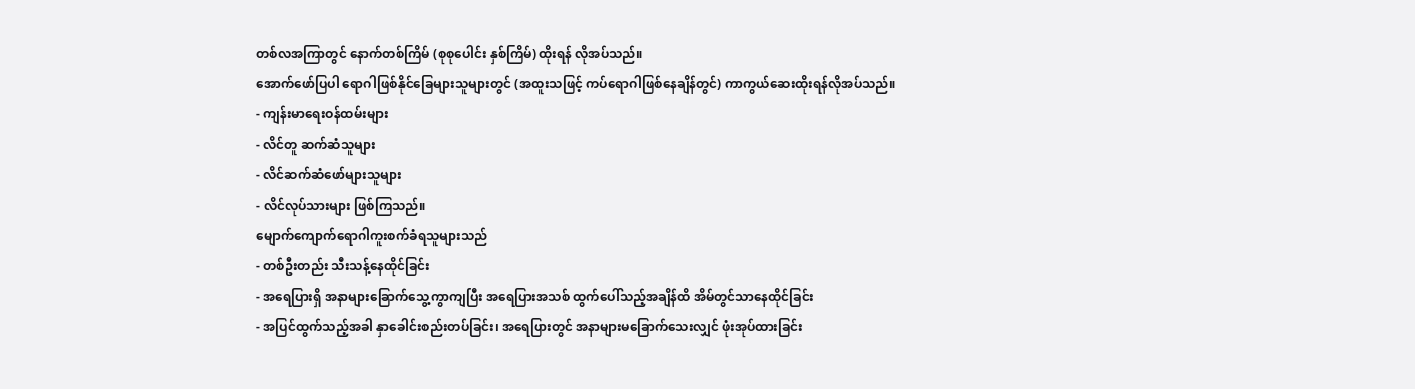တစ်လအကြာတွင် နောက်တစ်ကြိမ် (စုစုပေါင်း နှစ်ကြိမ်) ထိုးရန် လိုအပ်သည်။
အောက်ဖော်ပြပါ ရောဂါဖြစ်နိုင်ခြေများသူများတွင် (အထူးသဖြင့် ကပ်ရောဂါဖြစ်နေချိန်တွင်) ကာကွယ်ဆေးထိုးရန်လိုအပ်သည်။
- ကျန်းမာရေးဝန်ထမ်းများ
- လိင်တူ ဆက်ဆံသူများ
- လိင်ဆက်ဆံဖော်များသူများ
- လိင်လုပ်သားများ ဖြစ်ကြသည်။
မျောက်ကျောက်ရောဂါကူးစက်ခံရသူများသည်
- တစ်ဦးတည်း သီးသန့်နေထိုင်ခြင်း
- အရေပြားရှိ အနာများခြောက်သွေ့ကွာကျပြီး အရေပြားအသစ် ထွက်ပေါ်သည့်အချိန်ထိ အိမ်တွင်သာနေထိုင်ခြင်း
- အပြင်ထွက်သည့်အခါ နှာခေါင်းစည်းတပ်ခြင်း၊ အရေပြားတွင် အနာများမခြောက်သေးလျှင် ဖုံးအုပ်ထားခြင်း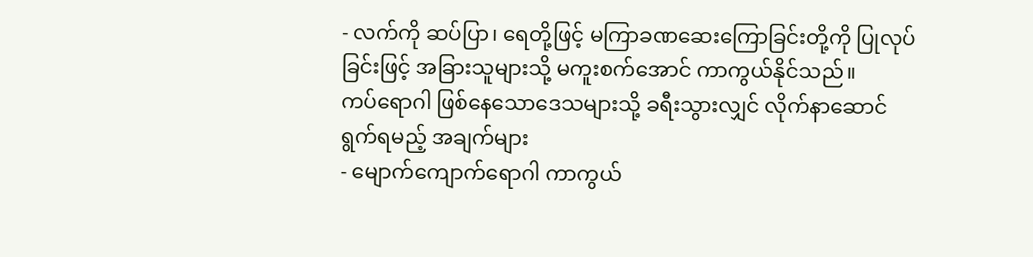- လက်ကို ဆပ်ပြာ၊ ရေတို့ဖြင့် မကြာခဏဆေးကြောခြင်းတို့ကို ပြုလုပ်ခြင်းဖြင့် အခြားသူများသို့ မကူးစက်အောင် ကာကွယ်နိုင်သည်။
ကပ်ရောဂါ ဖြစ်နေသောဒေသများသို့ ခရီးသွားလျှင် လိုက်နာဆောင်ရွက်ရမည့် အချက်များ
- မျောက်ကျောက်ရောဂါ ကာကွယ်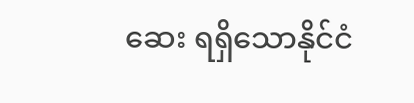ဆေး ရရှိသောနိုင်ငံ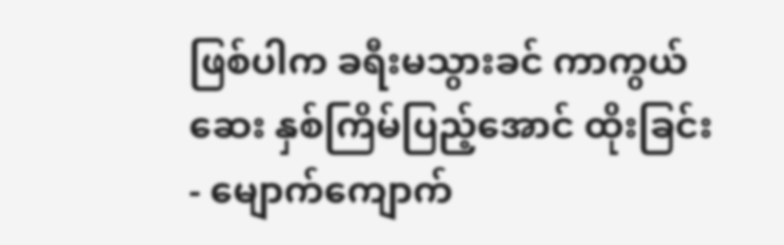ဖြစ်ပါက ခရီးမသွားခင် ကာကွယ်ဆေး နှစ်ကြိမ်ပြည့်အောင် ထိုးခြင်း
- မျောက်ကျောက်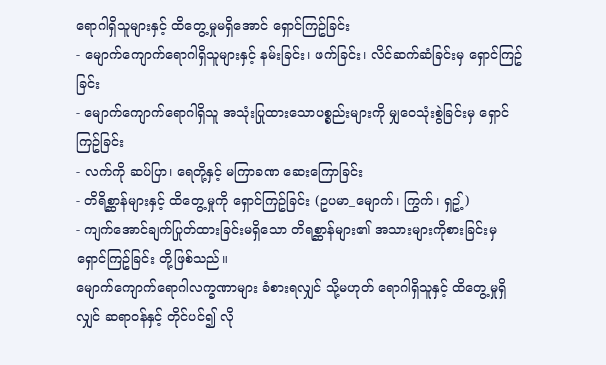ရောဂါရှိသူများနှင့် ထိတွေ့မှုမရှိအောင် ရှောင်ကြဥ်ခြင်း
- မျောက်ကျောက်ရောဂါရှိသူများနှင့် နမ်းခြင်း၊ ဖက်ခြင်း၊ လိင်ဆက်ဆံခြင်းမှ ရှောင်ကြဥ်ခြင်း
- မျောက်ကျောက်ရောဂါရှိသူ အသုံးပြုထားသောပစ္စည်းများကို မျှဝေသုံးစွဲခြင်းမှ ရှောင်ကြဥ်ခြင်း
- လက်ကို ဆပ်ပြာ၊ ရေတို့နှင့် မကြာခဏ ဆေးကြောခြင်း
- တိရိစ္ဆာန်များနှင့် ထိတွေ့မှုကို ရှောင်ကြဥ်ခြင်း (ဥပမာ_မျောက်၊ ကြွက်၊ ရှဥ့်)
- ကျက်အောင်ချက်ပြုတ်ထားခြင်းမရှိသော တိရစ္ဆာန်များ၏ အသားများကိုစားခြင်းမှ ရှောင်ကြဥ်ခြင်း တို့ဖြစ်သည်။
မျောက်ကျောက်ရောဂါလက္ခဏာများ ခံစားရလျှင် သို့မဟုတ် ရောဂါရှိသူနှင့် ထိတွေ့မှုရှိလျှင် ဆရာဝန်နှင့် တိုင်ပင်၍ လို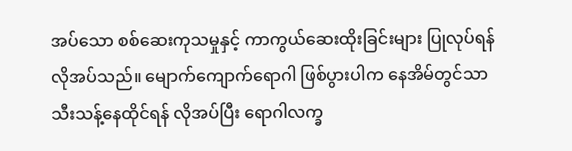အပ်သော စစ်ဆေးကုသမှုနှင့် ကာကွယ်ဆေးထိုးခြင်းများ ပြုလုပ်ရန်လိုအပ်သည်။ မျောက်ကျောက်ရောဂါ ဖြစ်ပွားပါက နေအိမ်တွင်သာ သီးသန့်နေထိုင်ရန် လိုအပ်ပြီး ရောဂါလက္ခ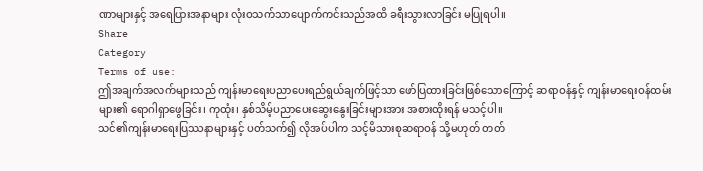ဏာများနှင့် အရေပြားအနာများ လုံးဝသက်သာပျောက်ကင်းသည်အထိ ခရီးသွားလာခြင်း မပြုရပါ။
Share
Category
Terms of use:
ဤအချက်အလက်များသည် ကျန်းမာရေးပညာပေးရည်ရွယ်ချက်ဖြင့်သာ ဖော်ပြထားခြင်းဖြစ်သောကြောင့် ဆရာဝန်နှင့် ကျန်းမာရေးဝန်ထမ်းများ၏ ရောဂါရှာဖွေခြင်း၊ ကုထုံး၊ နှစ်သိမ့်ပညာပေးဆွေးနွေးခြင်းများအား အစားထိုးရန် မသင့်ပါ။
သင်၏ကျန်းမာရေးပြဿနာများနှင့် ပတ်သက်၍ လိုအပ်ပါက သင့်မိသားစုဆရာဝန် သို့မဟုတ် တတ်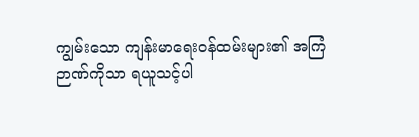ကျွမ်းသော ကျန်းမာရေးဝန်ထမ်းများ၏ အကြံဉာဏ်ကိုသာ ရယူသင့်ပါ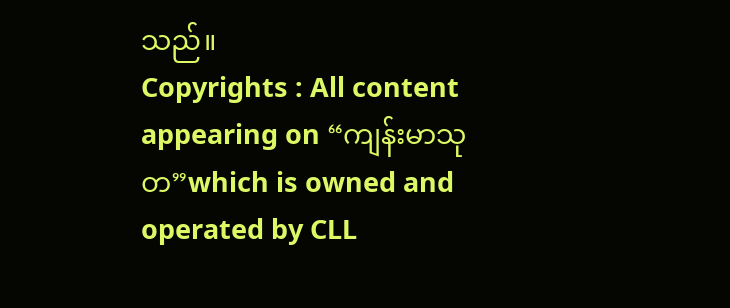သည်။
Copyrights : All content appearing on “ကျန်းမာသုတ”which is owned and operated by CLL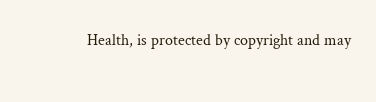Health, is protected by copyright and may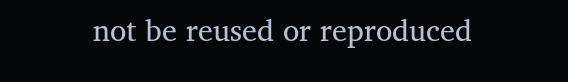not be reused or reproduced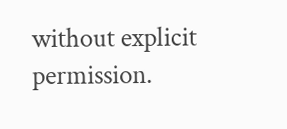without explicit permission.